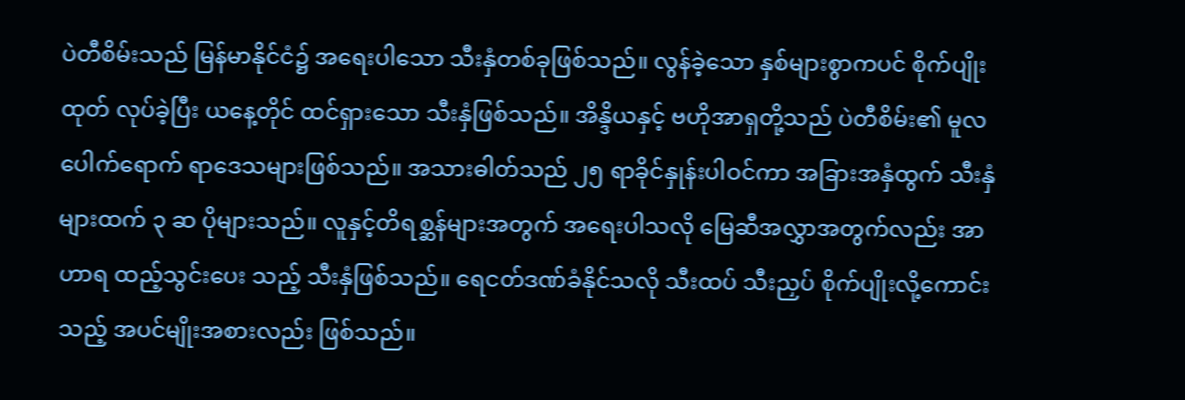ပဲတီစိမ်းသည် မြန်မာနိုင်ငံ၌ အရေးပါသော သီးနှံတစ်ခုဖြစ်သည်။ လွန်ခဲ့သော နှစ်များစွာကပင် စိုက်ပျိုးထုတ် လုပ်ခဲ့ပြီး ယနေ့တိုင် ထင်ရှားသော သီးနှံဖြစ်သည်။ အိန္ဒိယနှင့် ဗဟိုအာရှတို့သည် ပဲတီစိမ်း၏ မူလပေါက်ရောက် ရာဒေသများဖြစ်သည်။ အသားဓါတ်သည် ၂၅ ရာခိုင်နှုန်းပါဝင်ကာ အခြားအနှံထွက် သီးနှံများထက် ၃ ဆ ပိုများသည်။ လူနှင့်တိရစ္ဆန်များအတွက် အရေးပါသလို မြေဆီအလွှာအတွက်လည်း အာဟာရ ထည့်သွင်းပေး သည့် သီးနှံဖြစ်သည်။ ရေငတ်ဒဏ်ခံနိုင်သလို သီးထပ် သီးညှပ် စိုက်ပျိုးလို့ကောင်းသည့် အပင်မျိုးအစားလည်း ဖြစ်သည်။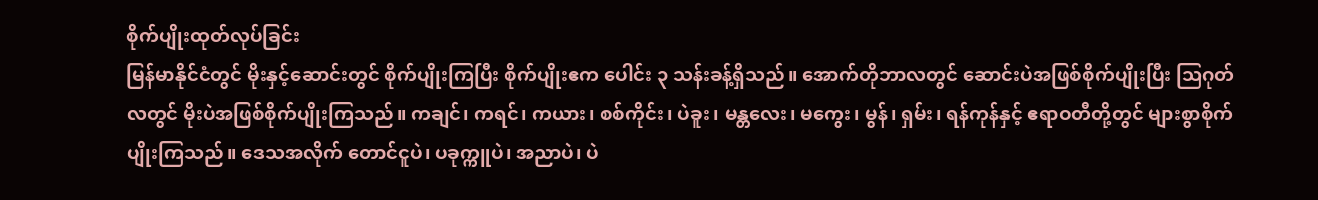စိုက်ပျိုးထုတ်လုပ်ခြင်း
မြန်မာနိုင်ငံတွင် မိုးနှင့်ဆောင်းတွင် စိုက်ပျိုးကြပြီး စိုက်ပျိုးဧက ပေါင်း ၃ သန်းခန့်ရှိသည်။ အောက်တိုဘာလတွင် ဆောင်းပဲအဖြစ်စိုက်ပျိုးပြီး သြဂုတ်လတွင် မိုးပဲအဖြစ်စိုက်ပျိုးကြသည်။ ကချင်၊ ကရင်၊ ကယား၊ စစ်ကိုင်း၊ ပဲခူး၊ မန္တလေး၊ မကွေး၊ မွန်၊ ရှမ်း၊ ရန်ကုန်နှင့် ဧရာဝတီတို့တွင် များစွာစိုက်ပျိုးကြသည်။ ဒေသအလိုက် တောင်ငူပဲ၊ ပခုက္ကူပဲ၊ အညာပဲ၊ ပဲ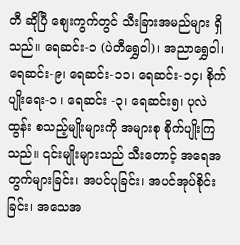တီ ဆိုပြီ စျေးကွက်တွင် သီးခြားအမည်များ ရှိသည်။ ရေဆင်း-၁ (ပဲတီရွှေဝါ)၊ အညာရွှေဝါ၊ ရေဆင်း-၉၊ ရေဆင်း-၁၁၊ ရေဆင်း-၁၄၊ စိုက်ပျိုးရေး-၁ ၊ ရေဆင်း -၃၊ ရေဆင်း၅၊ ပုလဲထွန်း စသည့်မျိုးများကို အများစု စိုက်ပျိုးကြသည်။ ၎င်းမျိုးများသည် သီးတောင့် အရေအတွက်များခြင်း၊ အပင်ပုခြင်း၊ အပင်အုပ်စိုင်း ခြင်း၊ အသေအ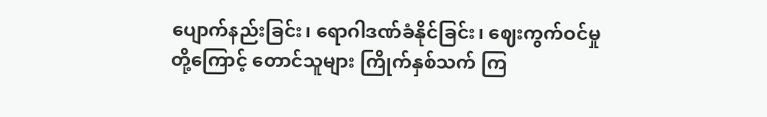ပျောက်နည်းခြင်း၊ ရောဂါဒဏ်ခံနိုင်ခြင်း၊ ဈေးကွက်ဝင်မှုတို့ကြောင့် တောင်သူများ ကြိုက်နှစ်သက် ကြ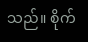သည်။ စိုက်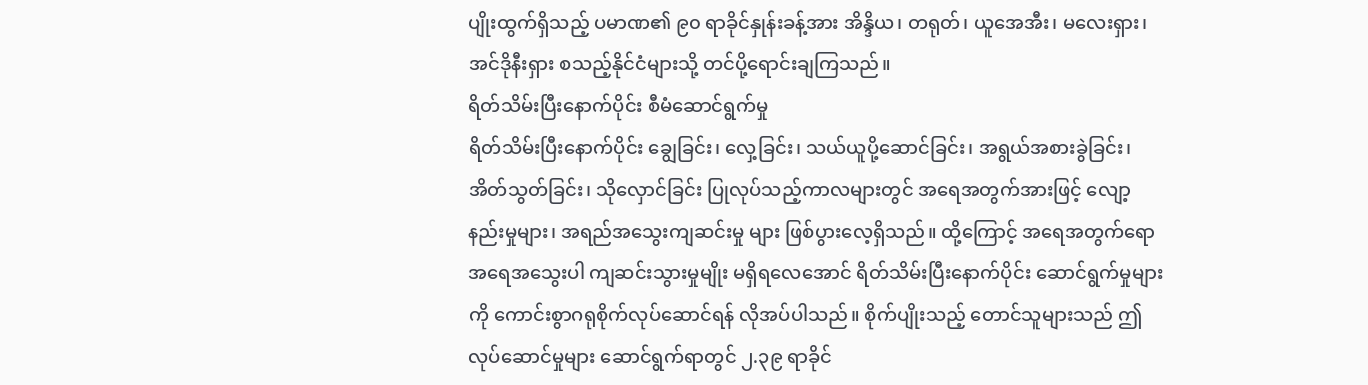ပျိုးထွက်ရှိသည့် ပမာဏ၏ ၉၀ ရာခိုင်နှုန်းခန့်အား အိန္ဒိယ၊ တရုတ်၊ ယူအေအီး၊ မလေးရှား၊ အင်ဒိုနီးရှား စသည့်နိုင်ငံများသို့ တင်ပို့ရောင်းချကြသည်။
ရိတ်သိမ်းပြီးနောက်ပိုင်း စီမံဆောင်ရွက်မှု
ရိတ်သိမ်းပြီးနောက်ပိုင်း ချွေခြင်း၊ လှေ့ခြင်း၊ သယ်ယူပို့ဆောင်ခြင်း၊ အရွယ်အစားခွဲခြင်း၊ အိတ်သွတ်ခြင်း၊ သိုလှောင်ခြင်း ပြုလုပ်သည့်ကာလများတွင် အရေအတွက်အားဖြင့် လျော့နည်းမှုများ၊ အရည်အသွေးကျဆင်းမှု များ ဖြစ်ပွားလေ့ရှိသည်။ ထို့ကြောင့် အရေအတွက်ရော အရေအသွေးပါ ကျဆင်းသွားမှုမျိုး မရှိရလေအောင် ရိတ်သိမ်းပြီးနောက်ပိုင်း ဆောင်ရွက်မှုများကို ကောင်းစွာဂရုစိုက်လုပ်ဆောင်ရန် လိုအပ်ပါသည်။ စိုက်ပျိုးသည့် တောင်သူများသည် ဤလုပ်ဆောင်မှုများ ဆောင်ရွက်ရာတွင် ၂.၃၉ ရာခိုင်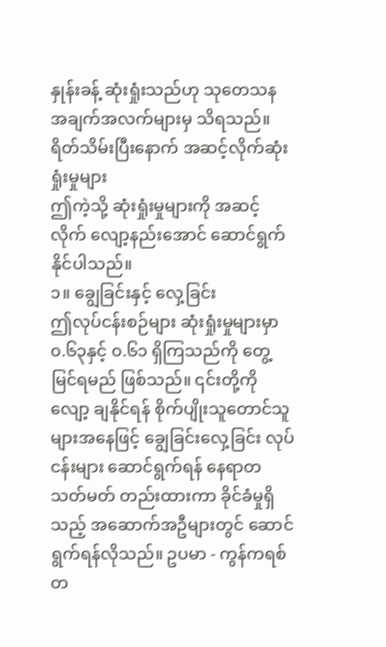နှုန်းခန့် ဆုံးရှုံးသည်ဟု သုတေသန အချက်အလက်များမှ သိရသည်။
ရိတ်သိမ်းပြီးနောက် အဆင့်လိုက်ဆုံးရှုံးမှုများ
ဤကဲ့သို့ ဆုံးရှုံးမှုများကို အဆင့်လိုက် လျော့နည်းအောင် ဆောင်ရွက်နိုင်ပါသည်။
၁။ ချွေခြင်းနှင့် လှေ့ခြင်း
ဤလုပ်ငန်းစဉ်များ ဆုံးရှုံးမှုများမှာ ၀.၆၃နှင့် ၀.၆၁ ရှိကြသည်ကို တွေ့မြင်ရမည် ဖြစ်သည်။ ၎င်းတို့ကို လျော့ ချနိုင်ရန် စိုက်ပျိုးသူတောင်သူများအနေဖြင့် ချွေခြင်းလှေ့ခြင်း လုပ်ငန်းများ ဆောင်ရွက်ရန် နေရာတသတ်မတ် တည်းထားကာ ခိုင်ခံမှုရှိသည့် အဆောက်အဦများတွင် ဆောင်ရွက်ရန်လိုသည်။ ဥပမာ - ကွန်ကရစ်တ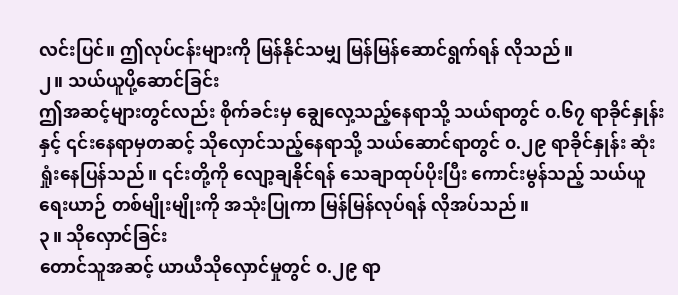လင်းပြင်။ ဤလုပ်ငန်းများကို မြန်နိုင်သမျှ မြန်မြန်ဆောင်ရွက်ရန် လိုသည်။
၂။ သယ်ယူပို့ဆောင်ခြင်း
ဤအဆင့်များတွင်လည်း စိုက်ခင်းမှ ချွေလှေ့သည့်နေရာသို့ သယ်ရာတွင် ၀.၆၇ ရာခိုင်နှုန်းနှင့် ၎င်းနေရာမှတဆင့် သိုလှောင်သည့်နေရာသို့ သယ်ဆောင်ရာတွင် ၀.၂၉ ရာခိုင်နှုန်း ဆုံးရှုံးနေပြန်သည်။ ၎င်းတို့ကို လျော့ချနိုင်ရန် သေချာထုပ်ပိုးပြီး ကောင်းမွန်သည့် သယ်ယူရေးယာဉ် တစ်မျိုးမျိုးကို အသုံးပြုကာ မြန်မြန်လုပ်ရန် လိုအပ်သည်။
၃။ သိုလှောင်ခြင်း
တောင်သူအဆင့် ယာယီသိုလှောင်မှုတွင် ၀.၂၉ ရာ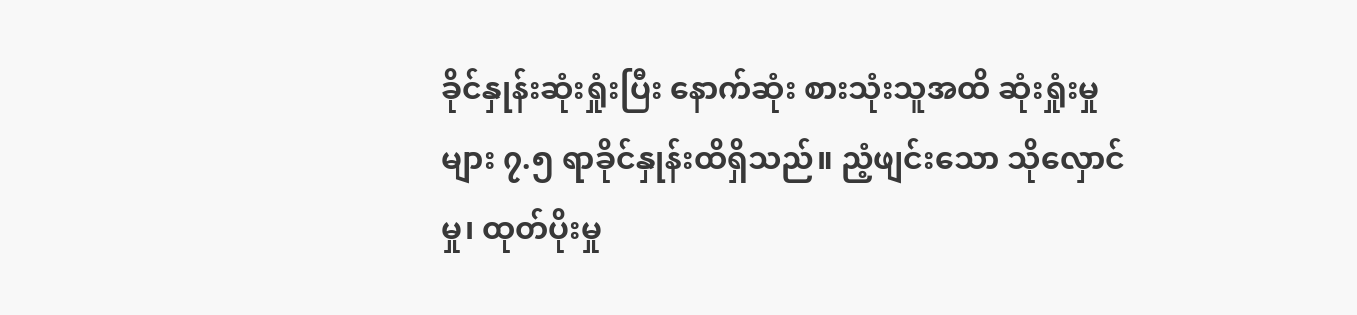ခိုင်နှုန်းဆုံးရှုံးပြီး နောက်ဆုံး စားသုံးသူအထိ ဆုံးရှုံးမှုများ ၇.၅ ရာခိုင်နှုန်းထိရှိသည်။ ညံ့ဖျင်းသော သိုလှောင်မှု၊ ထုတ်ပိုးမှု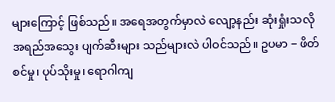များကြောင့် ဖြစ်သည်။ အရေအတွက်မှာလဲ လျော့နည်း ဆုံးရှုံးသလို အရည်အသွေး ပျက်ဆီးများ သည်များလဲ ပါဝင်သည်။ ဥပမာ − ဖိတ်စင်မှု၊ ပုပ်သိုးမှု၊ ရောဂါကျ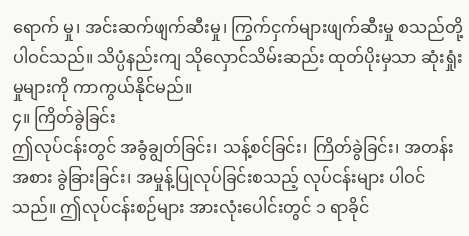ရောက် မှု၊ အင်းဆက်ဖျက်ဆီးမှု၊ ကြွက်ငှက်များဖျက်ဆီးမှု စသည်တို့ပါဝင်သည်။ သိပ္ပံနည်းကျ သိုလှောင်သိမ်းဆည်း ထုတ်ပိုးမှသာ ဆုံးရှုံးမှုများကို ကာကွယ်နိုင်မည်။
၄။ ကြိတ်ခွဲခြင်း
ဤလုပ်ငန်းတွင် အခွံချွတ်ခြင်း၊ သန့်စင်ခြင်း၊ ကြိတ်ခွဲခြင်း၊ အတန်းအစား ခွဲခြားခြင်း၊ အမှုန့်ပြုလုပ်ခြင်းစသည့် လုပ်ငန်းများ ပါဝင်သည်။ ဤလုပ်ငန်းစဉ်များ အားလုံးပေါင်းတွင် ၁ ရာခိုင်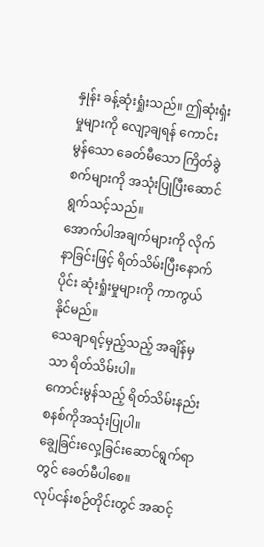နှုန်း ခန့်ဆုံးရှုံးသည်။ ဤဆုံးရှံးမှုများကို လျော့ချရန် ကောင်းမွန်သော ခေတ်မီသော ကြိတ်ခွဲစက်များကို အသုံးပြုပြီးဆောင်ရွက်သင့်သည်။
အောက်ပါအချက်များကို လိုက်နာခြင်းဖြင့် ရိတ်သိမ်းပြီးနောက်ပိုင်း ဆုံးရှုံးမှုများကို ကာကွယ်နိုင်မည်။
သေချာရင့်မှည့်သည့် အချိန်မှသာ ရိတ်သိမ်းပါ။
ကောင်းမွန်သည့် ရိတ်သိမ်းနည်း စနစ်ကိုအသုံးပြုပါ။
ချွေခြင်းလှေ့ခြင်းဆောင်ရွက်ရာတွင် ခေတ်မီပါစေ။
လုပ်ငန်းစဉ်တိုင်းတွင် အဆင့်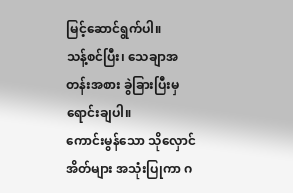မြင့်ဆောင်ရွက်ပါ။
သန့်စင်ပြီး၊ သေချာအတန်းအစား ခွဲခြားပြီးမှ ရောင်းချပါ။
ကောင်းမွန်သော သိုလှောင်အိတ်များ အသုံးပြုကာ ဂ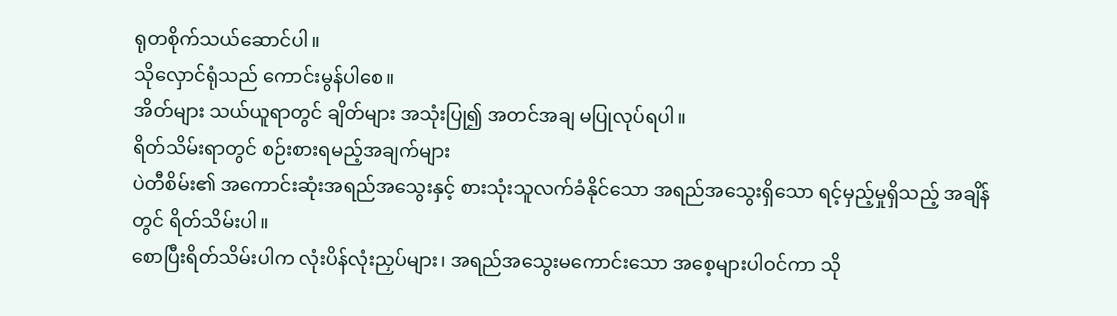ရုတစိုက်သယ်ဆောင်ပါ။
သိုလှောင်ရုံသည် ကောင်းမွန်ပါစေ။
အိတ်များ သယ်ယူရာတွင် ချိတ်များ အသုံးပြု၍ အတင်အချ မပြုလုပ်ရပါ။
ရိတ်သိမ်းရာတွင် စဉ်းစားရမည့်အချက်များ
ပဲတီစိမ်း၏ အကောင်းဆုံးအရည်အသွေးနှင့် စားသုံးသူလက်ခံနိုင်သော အရည်အသွေးရှိသော ရင့်မှည့်မှုရှိသည့် အချိန်တွင် ရိတ်သိမ်းပါ။
စောပြီးရိတ်သိမ်းပါက လုံးပိန်လုံးညှပ်များ၊ အရည်အသွေးမကောင်းသော အစေ့များပါဝင်ကာ သို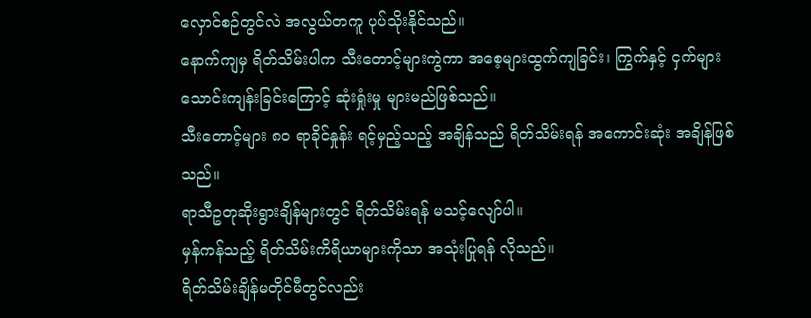လှောင်စဉ်တွင်လဲ အလွယ်တကူ ပုပ်သိုးနိုင်သည်။
နောက်ကျမှ ရိတ်သိမ်းပါက သီးတောင့်များကွဲကာ အစေ့များထွက်ကျခြင်း၊ ကြွက်နှင့် ငှက်များ သောင်းကျန်းခြင်းကြောင့် ဆုံးရှုံးမှု များမည်ဖြစ်သည်။
သီးတောင့်များ ၈၀ ရာခိုင်နှုန်း ရင့်မှည့်သည့် အချိန်သည် ရိတ်သိမ်းရန် အကောင်းဆုံး အချိန်ဖြစ်သည်။
ရာသီဥတုဆိုးရွားချိန်များတွင် ရိတ်သိမ်းရန် မသင့်လျော်ပါ။
မှန်ကန်သည့် ရိတ်သိမ်းကိရိယာများကိုသာ အသုံးပြုရန် လိုသည်။
ရိတ်သိမ်းချိန်မတိုင်မီတွင်လည်း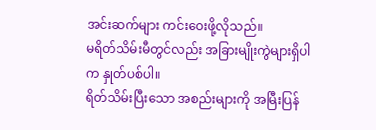အင်းဆက်များ ကင်းဝေးဖို့လိုသည်။
မရိတ်သိမ်းမီတွင်လည်း အခြားမျိုးကွဲများရှိပါက နှုတ်ပစ်ပါ။
ရိတ်သိမ်းပြီးသော အစည်းများကို အမြီးပြန်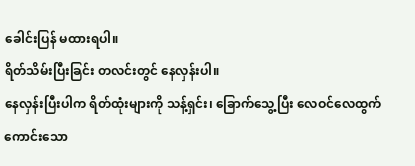ခေါင်းပြန် မထားရပါ။
ရိတ်သိမ်းပြီးခြင်း တလင်းတွင် နေလှန်းပါ။
နေလှန်းပြီးပါက ရိတ်ထုံးများကို သန့်ရှင်း၊ ခြောက်သွေ့ပြီး လေဝင်လေထွက်ကောင်းသော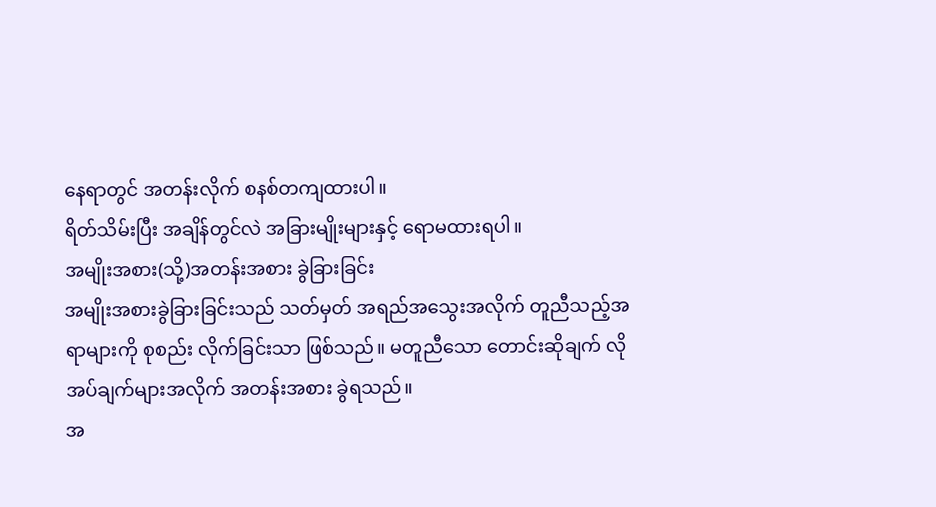နေရာတွင် အတန်းလိုက် စနစ်တကျထားပါ။
ရိတ်သိမ်းပြီး အချိန်တွင်လဲ အခြားမျိုးများနှင့် ရောမထားရပါ။
အမျိုးအစား(သို့)အတန်းအစား ခွဲခြားခြင်း
အမျိုးအစားခွဲခြားခြင်းသည် သတ်မှတ် အရည်အသွေးအလိုက် တူညီသည့်အရာများကို စုစည်း လိုက်ခြင်းသာ ဖြစ်သည်။ မတူညီသော တောင်းဆိုချက် လိုအပ်ချက်များအလိုက် အတန်းအစား ခွဲရသည်။
အ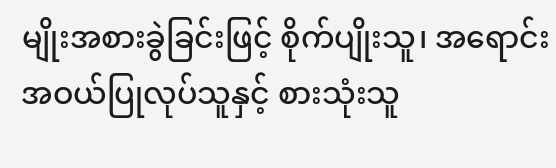မျိုးအစားခွဲခြင်းဖြင့် စိုက်ပျိုးသူ၊ အရောင်းအဝယ်ပြုလုပ်သူနှင့် စားသုံးသူ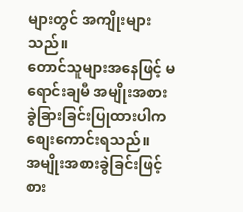များတွင် အကျိုးများသည်။
တောင်သူများအနေဖြင့် မရောင်းချမီ အမျိုးအစား ခွဲခြားခြင်းပြုထားပါက စျေးကောင်းရသည်။
အမျိုးအစားခွဲခြင်းဖြင့် စား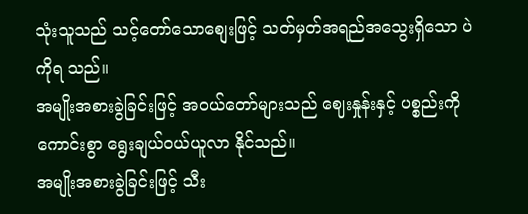သုံးသူသည် သင့်တော်သောစျေးဖြင့် သတ်မှတ်အရည်အသွေးရှိသော ပဲကိုရ သည်။
အမျိုးအစားခွဲခြင်းဖြင့် အဝယ်တော်များသည် ဈေးနှုန်းနှင့် ပစ္စည်းကို ကောင်းစွာ ရွေးချယ်ဝယ်ယူလာ နိုင်သည်။
အမျိုးအစားခွဲခြင်းဖြင့် သီး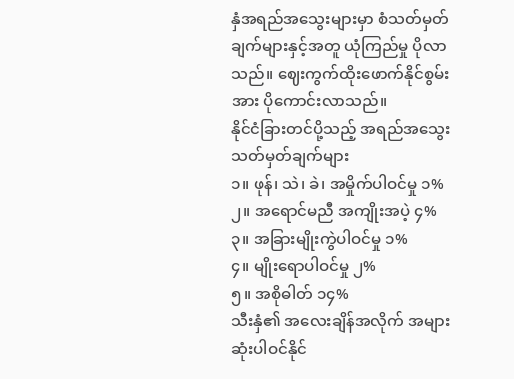နှံအရည်အသွေးများမှာ စံသတ်မှတ်ချက်များနှင့်အတူ ယုံကြည်မှု ပိုလာသည်။ ဈေးကွက်ထိုးဖောက်နိုင်စွမ်းအား ပိုကောင်းလာသည်။
နိုင်ငံခြားတင်ပို့သည့် အရည်အသွေး သတ်မှတ်ချက်များ
၁။ ဖုန်၊ သဲ၊ ခဲ၊ အမှိုက်ပါဝင်မှု ၁%
၂။ အရောင်မညီ အကျိုးအပဲ့ ၄%
၃။ အခြားမျိုးကွဲပါဝင်မှု ၁%
၄။ မျိုးရောပါဝင်မှု ၂%
၅။ အစိုဓါတ် ၁၄%
သီးနှံ၏ အလေးချိန်အလိုက် အများဆုံးပါဝင်နိုင်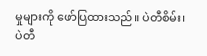မှုများကို ဖော်ပြထားသည်။ ပဲတီစိမ်း၊ ပဲတီ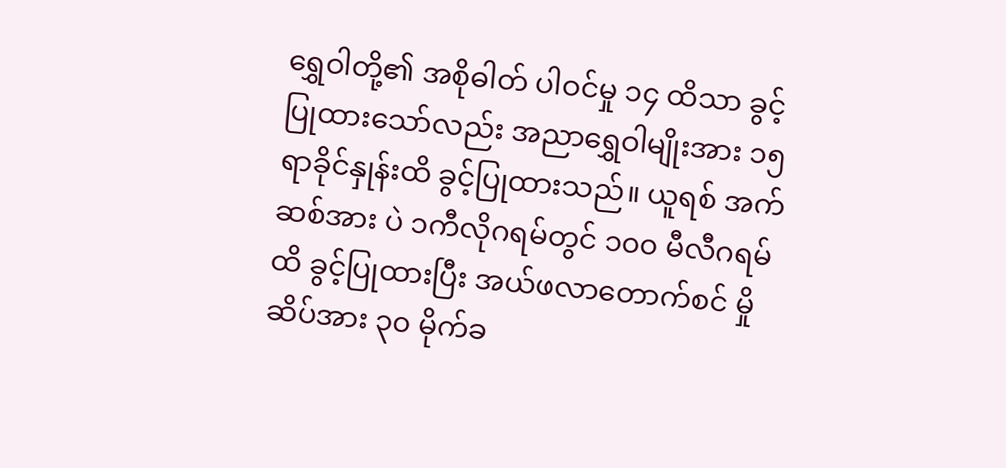ရွှေဝါတို့၏ အစိုဓါတ် ပါဝင်မှု ၁၄ ထိသာ ခွင့်ပြုထားသော်လည်း အညာရွှေဝါမျိုးအား ၁၅ ရာခိုင်နှုန်းထိ ခွင့်ပြုထားသည်။ ယူရစ် အက်ဆစ်အား ပဲ ၁ကီလိုဂရမ်တွင် ၁၀၀ မီလီဂရမ်ထိ ခွင့်ပြုထားပြီး အယ်ဖလာတောက်စင် မှိုဆိပ်အား ၃၀ မိုက်ခ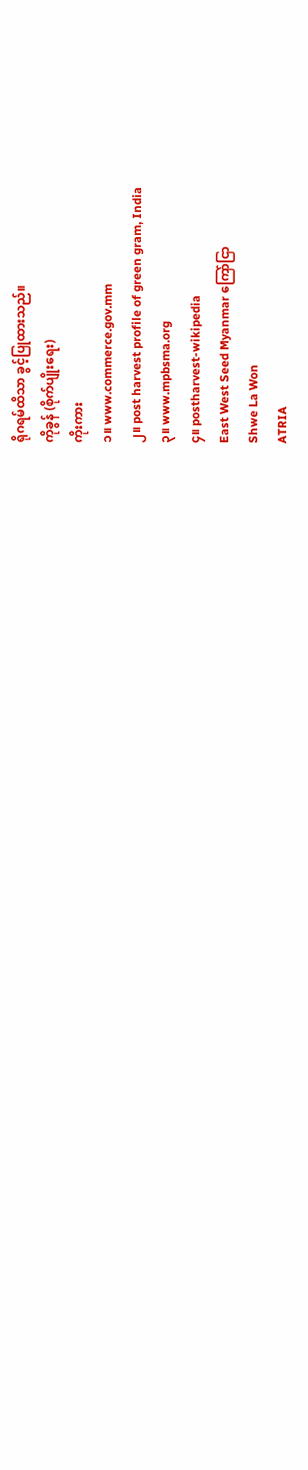ရိုဂရမ်ထိသာ ခွင့်ပြုထားသည်။
ကိုခွန် (စိုက်ပျိုးရေး)
ကိုးကား
၁။ www.commerce.gov.mm
၂။ post harvest profile of green gram, India
၃။ www.mpbsma.org
၄။ postharvest-wikipedia
East West Seed Myanmar ကြော်ငြာ
Shwe La Won
ATRIA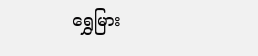ရွှေမြား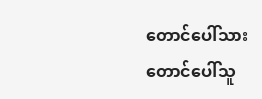တောင်ပေါ်သား
တောင်ပေါ်သူ